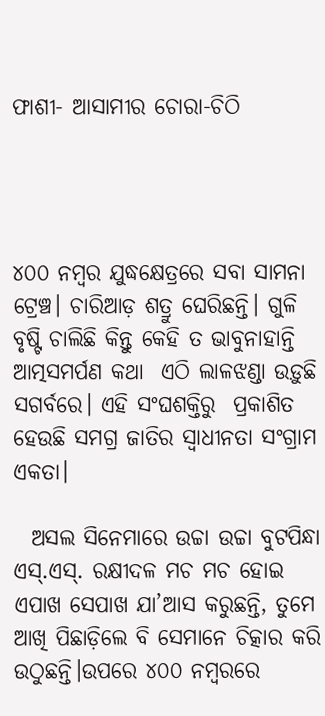ଫାଶୀ- ଆସାମୀର ଚୋରା-ଚିଠି




୪୦୦ ନମ୍ବର ଯୁଦ୍ଧକ୍ଷେତ୍ରରେ ସବା ସାମନା ଟ୍ରେଞ୍ଚ। ଚାରିଆଡ଼ ଶତ୍ରୁ ଘେରିଛନ୍ତି। ଗୁଳି ବୃଷ୍ଟି ଚାଲିଛି କିନ୍ତୁ କେହି ତ ଭାବୁନାହାନ୍ତି ଆତ୍ମସମର୍ପଣ କଥା  ଏଠି ଲାଳଝଣ୍ଡା ଉଡ଼ୁଛି ସଗର୍ବରେ। ଏହି ସଂଘଶକ୍ତିରୁ  ପ୍ରକାଶିତ ହେଉଛି ସମଗ୍ର ଜାତିର ସ୍ବାଧୀନତା ସଂଗ୍ରାମ ଏକତା।

  ଅସଲ ସିନେମାରେ ଉଚ୍ଚା ଉଚ୍ଚା ବୁଟପିନ୍ଧା ଏସ୍‌.ଏସ୍‌. ରକ୍ଷୀଦଳ ମଚ ମଚ ହୋଇ ଏପାଖ ସେପାଖ ଯା’ଆସ କରୁଛନ୍ତି, ତୁମେ ଆଖି ପିଛାଡ଼ିଲେ ବି ସେମାନେ ଚିତ୍କାର କରି ଉଠୁଛନ୍ତି।ଉପରେ ୪୦୦ ନମ୍ବରରେ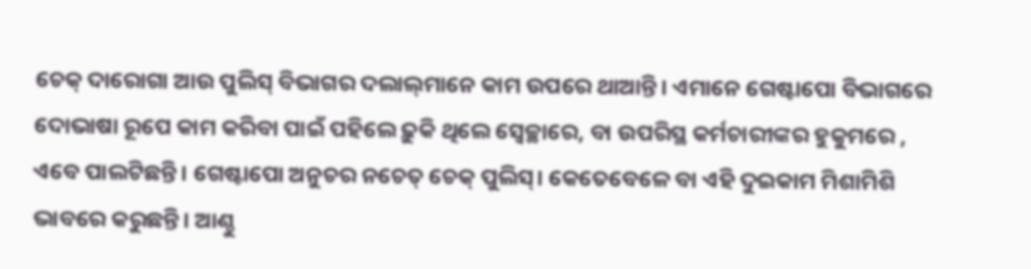ଚେକ୍‌ ଦାରୋଗା ଆଉ ପୁଲିସ୍‌ ବିଭାଗର ଦଲାଲ୍‌ମାନେ କାମ ଉପରେ ଥାଆନ୍ତି। ଏମାନେ ଗେଷ୍ଟାପୋ ବିଭାଗରେ ଦୋଭାଷା ରୂପେ କାମ କରିବା ପାଇଁ ପହିଲେ ଢ଼ୁକି ଥିଲେ ସ୍ବେଚ୍ଛାରେ, ବା ଉପରିସ୍ଥ କର୍ମଚାରୀଙ୍କର ହୁକୁମରେ , ଏବେ ପାଲଟିଛନ୍ତି। ଗେଷ୍ଟାପୋ ଅନୁଚର ନଚେତ୍‌ ଚେକ୍‌ ପୁଲିସ୍‌। କେତେବେଳେ ବା ଏହି ଦୁଇକାମ ମିଶାମିଶି ଭାବରେ କରୁଛନ୍ତି। ଆଣ୍ଠୁ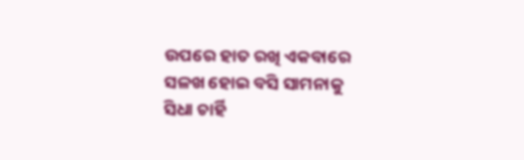ଉପରେ ହାତ ରଖି ଏକବାରେ ସଳଖ ହୋଇ ବସି ସାମନାକୁ ସିଧା ଚାର୍ହି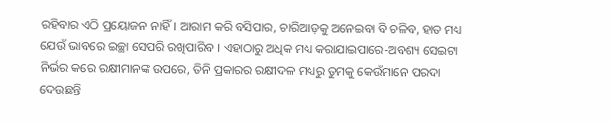ରହିବାର ଏଠି ପ୍ରୟୋଜନ ନାହିଁ। ଆରାମ କରି ବସିପାର, ଚାରିଆଡ଼କୁ ଅନେଇବା ବି ଚଳିବ, ହାତ ମଧ୍ୟ ଯେଉଁ ଭାବରେ ଇଚ୍ଛା ସେପରି ରଖିପାରିବ । ଏହାଠାରୁ ଅଧିକ ମଧ୍ୟ କରାଯାଇପାରେ-ଅବଶ୍ୟ ସେଇଟା ନିର୍ଭର କରେ ରକ୍ଷୀମାନଙ୍କ ଉପରେ, ତିନି ପ୍ରକାରର ରକ୍ଷୀଦଳ ମଧ୍ୟରୁ ତୁମକୁ କେଉଁମାନେ ପରଦା ଦେଉଛନ୍ତି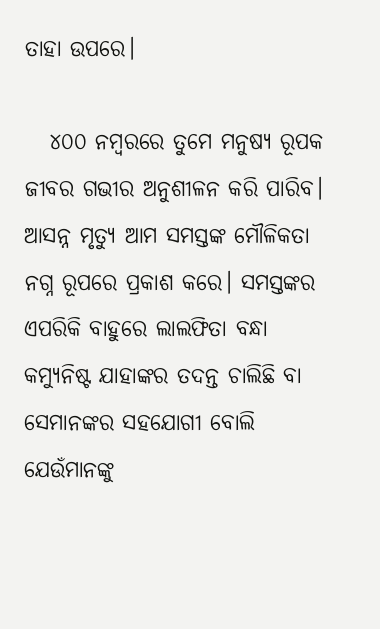ତାହା ଉପରେ।

   ୪୦୦ ନମ୍ବରରେ ତୁମେ ମନୁଷ୍ୟ ରୂପକ ଜୀବର ଗଭୀର ଅନୁଶୀଳନ କରି ପାରିବ। ଆସନ୍ନ ମୃତ୍ୟୁ ଆମ ସମସ୍ତଙ୍କ ମୌଳିକତା ନଗ୍ନ ରୂପରେ ପ୍ରକାଶ କରେ। ସମସ୍ତଙ୍କର ଏପରିକି ବାହୁରେ ଲାଲଫିତା ବନ୍ଧା କମ୍ୟୁନିଷ୍ଟ ଯାହାଙ୍କର ତଦନ୍ତ ଚାଲିଛି ବା ସେମାନଙ୍କର ସହଯୋଗୀ ବୋଲି  ଯେଉଁମାନଙ୍କୁ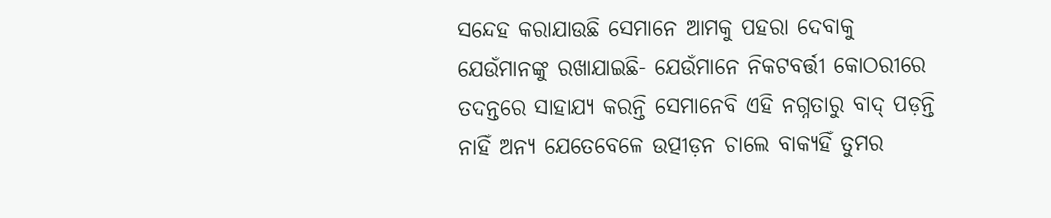ସନ୍ଦେହ କରାଯାଉଛି ସେମାନେ ଆମକୁ ପହରା ଦେବାକୁ ଯେଉଁମାନଙ୍କୁ ରଖାଯାଇଛି- ଯେଉଁମାନେ ନିକଟବର୍ତ୍ତୀ କୋଠରୀରେ ତଦନ୍ତରେ ସାହାଯ୍ୟ କରନ୍ତି ସେମାନେବି ଏହି ନଗ୍ନତାରୁ ବାଦ୍‌ ପଡ଼ନ୍ତି ନାହିଁ ଅନ୍ୟ ଯେତେବେଳେ ଉତ୍ପୀଡ଼ନ ଚାଲେ ବାକ୍ୟହିଁ ତୁମର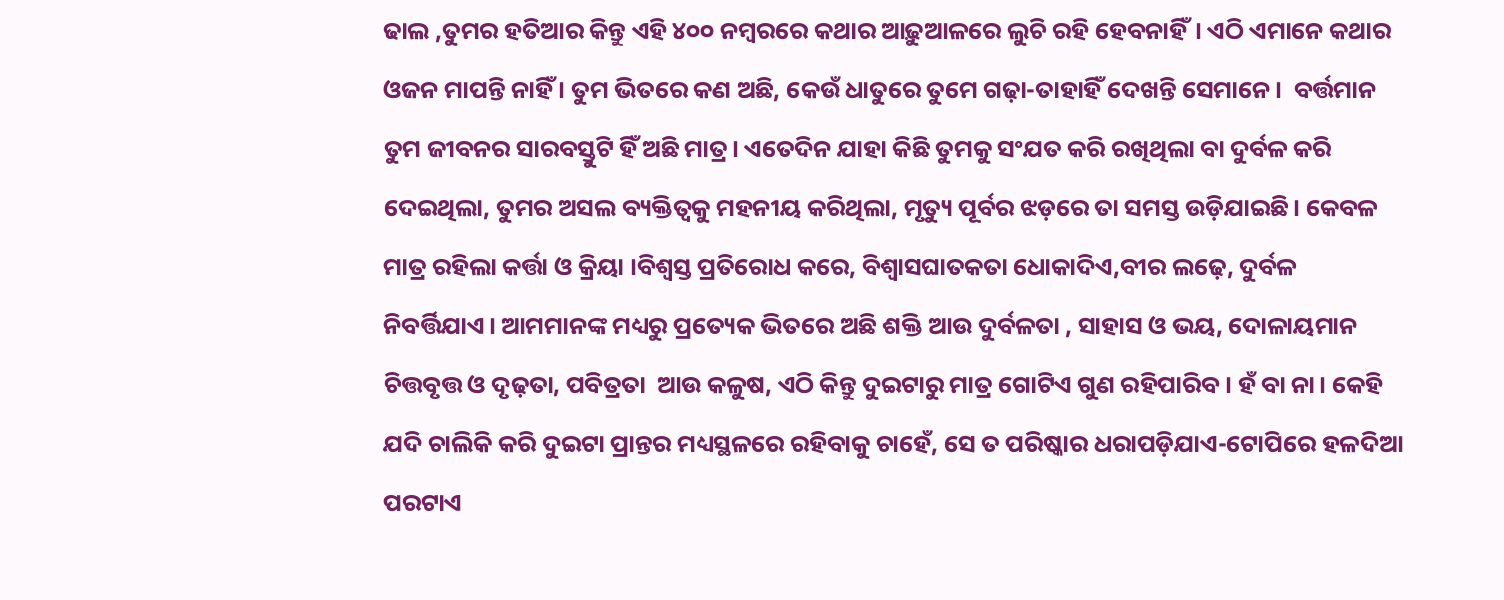ଢାଲ ,ତୁମର ହତିଆର କିନ୍ତୁ ଏହି ୪୦୦ ନମ୍ବରରେ କଥାର ଆଢ଼ୁଆଳରେ ଲୁଚି ରହି ହେବନାହିଁ। ଏଠି ଏମାନେ କଥାର ଓଜନ ମାପନ୍ତି ନାହିଁ । ତୁମ ଭିତରେ କଣ ଅଛି, କେଉଁ ଧାତୁରେ ତୁମେ ଗଢ଼ା-ତାହାହିଁ ଦେଖନ୍ତି ସେମାନେ।  ବର୍ତ୍ତମାନ ତୁମ ଜୀବନର ସାରବସ୍ତୁଟି ହିଁ ଅଛି ମାତ୍ର। ଏତେଦିନ ଯାହା କିଛି ତୁମକୁ ସଂଯତ କରି ରଖିଥିଲା ବା ଦୁର୍ବଳ କରି ଦେଇଥିଲା, ତୁମର ଅସଲ ବ୍ୟକ୍ତିତ୍ବକୁ ମହନୀୟ କରିଥିଲା, ମୃତ୍ୟୁ ପୂର୍ବର ଝଡ଼ରେ ତା ସମସ୍ତ ଉଡ଼ିଯାଇଛି। କେବଳ ମାତ୍ର ରହିଲା କର୍ତ୍ତା ଓ କ୍ରିୟା ।ବିଶ୍ବସ୍ତ ପ୍ରତିରୋଧ କରେ, ବିଶ୍ବାସଘାତକତା ଧୋକାଦିଏ,ବୀର ଲଢ଼େ, ଦୁର୍ବଳ ନିବର୍ତ୍ତିଯାଏ। ଆମମାନଙ୍କ ମଧ୍ୟରୁ ପ୍ରତ୍ୟେକ ଭିତରେ ଅଛି ଶକ୍ତି ଆଉ ଦୁର୍ବଳତା , ସାହାସ ଓ ଭୟ, ଦୋଳାୟମାନ ଚିତ୍ତବୃତ୍ତ ଓ ଦୃଢ଼ତା, ପବିତ୍ରତା  ଆଉ କଳୁଷ, ଏଠି କିନ୍ତୁ ଦୁଇଟାରୁ ମାତ୍ର ଗୋଟିଏ ଗୁଣ ରହିପାରିବ। ହଁ ବା ନା। କେହି ଯଦି ଚାଲିକି କରି ଦୁଇଟା ପ୍ରାନ୍ତର ମଧ୍ୟସ୍ଥଳରେ ରହିବାକୁ ଚାହେଁ, ସେ ତ ପରିଷ୍କାର ଧରାପଡ଼ିଯାଏ-ଟୋପିରେ ହଳଦିଆ ପରଟାଏ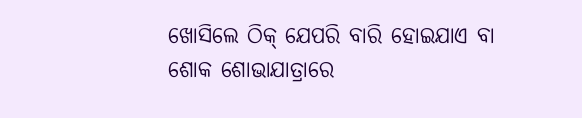ଖୋସିଲେ ଠିକ୍‌ ଯେପରି ବାରି ହୋଇଯାଏ ବା ଶୋକ ଶୋଭାଯାତ୍ରାରେ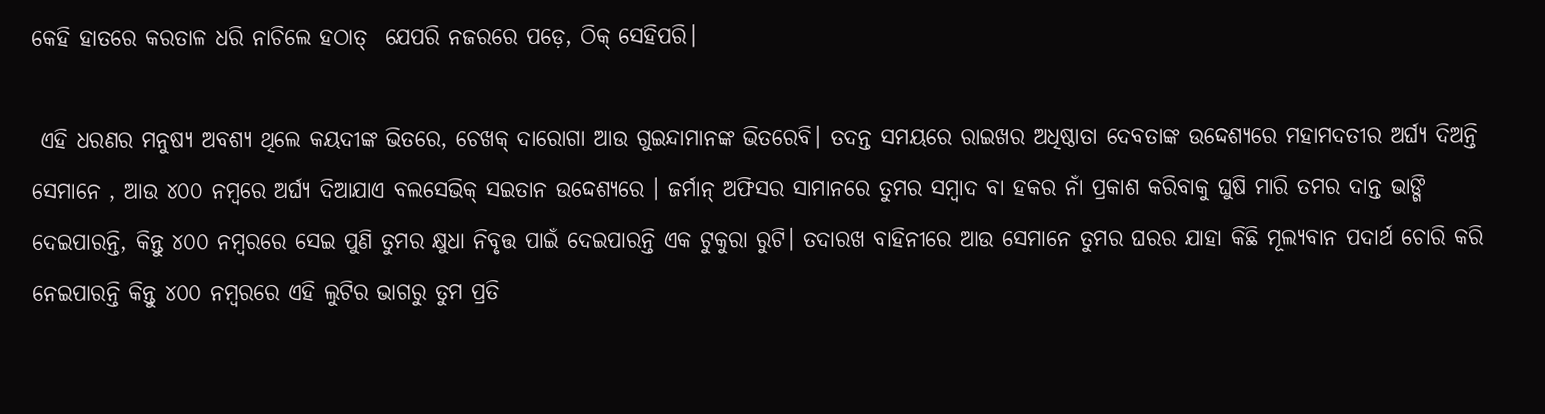କେହି ହାତରେ କରତାଳ ଧରି ନାଚିଲେ ହଠାତ୍‌  ଯେପରି ନଜରରେ ପଡ଼େ, ଠିକ୍‌ ସେହିପରି।

 ଏହି ଧରଣର ମନୁଷ୍ୟ ଅବଶ୍ୟ ଥିଲେ କୟଦୀଙ୍କ ଭିତରେ, ଚେଖକ୍‌ ଦାରୋଗା ଆଉ ଗୁଇନ୍ଦାମାନଙ୍କ ଭିତରେବି। ତଦନ୍ତ ସମୟରେ ରାଇଖର ଅଧିଷ୍ଠାତା ଦେବତାଙ୍କ ଉଦ୍ଦେଶ୍ୟରେ ମହାମଦତୀର ଅର୍ଘ୍ୟ ଦିଅନ୍ତି ସେମାନେ , ଆଉ ୪୦୦ ନମ୍ବରେ ଅର୍ଘ୍ୟ ଦିଆଯାଏ ବଲସେଭିକ୍‌ ସଇତାନ ଉଦ୍ଦେଶ୍ୟରେ । ଜର୍ମାନ୍‌ ଅଫିସର ସାମାନରେ ତୁମର ସମ୍ବାଦ ବା ହକର ନାଁ ପ୍ରକାଶ କରିବାକୁ ଘୁଷି ମାରି ତମର ଦାନ୍ତ ଭାଙ୍ଗି ଦେଇପାରନ୍ତି, କିନ୍ତୁ ୪୦୦ ନମ୍ବରରେ ସେଇ ପୁଣି ତୁମର କ୍ଷୁଧା ନିବୃତ୍ତ ପାଇଁ ଦେଇପାରନ୍ତି ଏକ ଟୁକୁରା ରୁଟି। ତଦାରଖ ବାହିନୀରେ ଆଉ ସେମାନେ ତୁମର ଘରର ଯାହା କିଛି ମୂଲ୍ୟବାନ ପଦାର୍ଥ ଚୋରି କରି ନେଇପାରନ୍ତି କିନ୍ତୁ ୪୦୦ ନମ୍ବରରେ ଏହି ଲୁଟିର ଭାଗରୁ ତୁମ ପ୍ରତି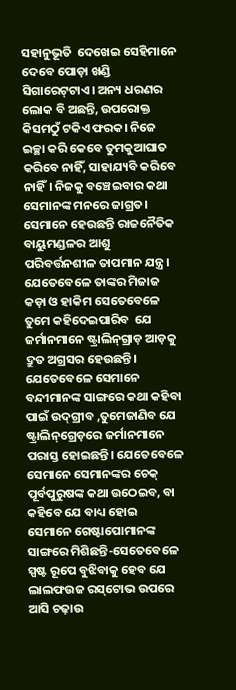ସହାନୁଭୂତି  ଦେଖେଇ ସେହିମାନେ ଦେବେ ପୋଡ଼ା ଖଣ୍ଡି ସିଗାରେଟ୍‌ଟାଏ। ଅନ୍ୟ ଧରଣର ଲୋକ ବି ଅଛନ୍ତି, ଉପରୋକ୍ତ କିସମଠୁଁ ଟକିଏ ଫରକ। ନିଜେ ଇଚ୍ଛା କରି କେବେ ତୁମକୁଆଘାତ କରିବେ ନାହିଁ, ସାହାଯ୍ୟବି କରିବେ ନାହିଁ। ନିଜକୁ ବଞ୍ଚେଇବାର କଥା ସେମାନଙ୍କ ମନରେ ଜାଗ୍ରତ। ସେମାନେ ହେଉଛନ୍ତି ରାଜନୈତିକ ବାୟୁମଣ୍ଡଳର ଆଶୁ ପରିବର୍ତ୍ତନଶୀଳ ତାପମାନ ଯନ୍ତ୍ର। ଯେତେବେଳେ ତାଙ୍କର ମିଜାଜ କଡ଼ା ଓ ହାକିମ ସେତେବେଳେ ତୁମେ କହିଦେଇପାରିବ  ଯେ ଜର୍ମାନମାନେ ଷ୍ଟ୍ରାଲିନ୍‌ଗ୍ରାଡ଼ ଆଡ଼କୁ ଦ୍ରୁତ ଅଗ୍ରସର ହେଉଛନ୍ତି। ଯେତେବେଳେ ସେମାନେ ବନ୍ଦୀମାନଙ୍କ ସାଙ୍ଗରେ କଥା କହିବା ପାଇଁ ଉଦ୍‌ଗ୍ରୀବ ,ତୁମେଜାଣିବ ଯେ ଷ୍ଟ୍ରାଲିନ୍‌ଗ୍ରେଡ଼ରେ ଜର୍ମାନମାନେ ପରାସ୍ତ ହୋଇଛନ୍ତି। ଯେତେବେଳେ ସେମାନେ ସେମାନଙ୍କର ଚେକ୍‌ ପୂର୍ବପୁରୁଷଙ୍କ କଥା ଉଠେଇବ, ବା କହିବେ ଯେ ବାଧ୍ୟ ହୋଇ ସେମାନେ ଗେଷ୍ଟାପୋମାନଙ୍କ ସାଙ୍ଗରେ ମିଶିଛନ୍ତି-ସେତେବେଳେ ସ୍ପଷ୍ଟ ରୂପେ ବୁଝିବାକୁ ହେବ ଯେ ଲାଲଫଉଜ ରସ୍‌ଟୋଭ ଉପରେ ଆସି ଚଢ଼ାଉ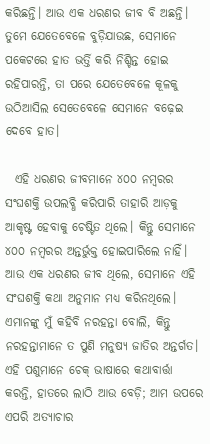କରିଛନ୍ତି। ଆଉ ଏକ ଧରଣର ଜୀବ ବି ଅଛନ୍ତି। ତୁମେ ଯେତେବେଳେ ବୁଡ଼ିଯାଉଛ, ସେମାନେ ପକେଟରେ ହାତ ଭର୍ତ୍ତି କରି ନିଶ୍ଚିନ୍ତ ହୋଇ ରହିପାରନ୍ତି, ତା ପରେ ଯେତେବେଳେ କୂଳକୁ ଉଠିଆସିଲ ସେତେବେଳେ ସେମାନେ ବଢ଼େଇ ଦେବେ ହାତ।

  ଏହି ଧରଣର ଜୀବମାନେ ୪୦୦ ନମ୍ବରର ସଂଘଶକ୍ତି ଉପଲବ୍ଧି କରିପାରି ତାହାରି ଆଡ଼କୁ ଆକୃଷ୍ଟ ହେବାକୁ ଚେଷ୍ଟିତ ଥିଲେ। କିନ୍ତୁ ସେମାନେ ୪୦୦ ନମ୍ବରର ଅନ୍ତର୍ଭୁକ୍ତ ହୋଇପାରିଲେ ନାହିଁ। ଆଉ ଏକ ଧରଣର ଜୀବ ଥିଲେ, ସେମାନେ ଏହି ସଂଘଶକ୍ତି କଥା ଅନୁମାନ ମଧ୍ୟ କରିନଥିଲେ। ଏମାନଙ୍କୁ ମୁଁ କହିବି ନରହନ୍ତା ବୋଲି, କିନ୍ତୁ ନରହନ୍ତାମାନେ ତ ପୁଣି ମନୁଷ୍ୟ ଜାତିର ଅନ୍ତର୍ଗତ। ଏହି ପଶୁମାନେ ଚେକ୍‌ ଭାଷାରେ କଥାବାର୍ତ୍ତା କରନ୍ତି, ହାତରେ ଲାଠି ଆଉ ବେଡ଼ି; ଆମ ଉପରେ ଏପରି ଅତ୍ୟାଚାର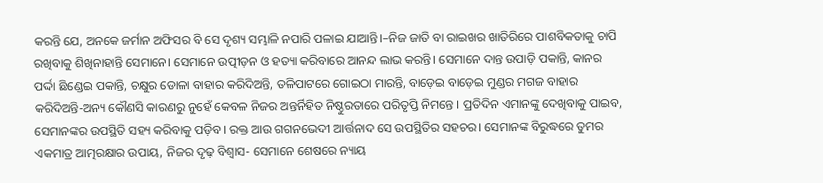କରନ୍ତି ଯେ, ଅନକେ ଜର୍ମାନ ଅଫିସର ବି ସେ ଦୃଶ୍ୟ ସମ୍ଭାଳି ନପାରି ପଳାଇ ଯାଆନ୍ତି।–ନିଜ ଜାତି ବା ରାଇଖର ଖାତିରିରେ ପାଶବିକତାକୁ ଚାପି ରଖିବାକୁ ଶିଖିନାହାନ୍ତି ସେମାନେ। ସେମାନେ ଉତ୍ପୀଡ଼ନ ଓ ହତ୍ୟା କରିବାରେ ଆନନ୍ଦ ଲାଭ କରନ୍ତି। ସେମାନେ ଦାନ୍ତ ଉପାଡ଼ି ପକାନ୍ତି, କାନର ପର୍ଦ୍ଦା ଛିଣ୍ଡେଇ ପକାନ୍ତି, ଚକ୍ଷୁର ଡୋଳା ବାହାର କରିଦିଅନ୍ତି, ତଳିପାଟରେ ଗୋଇଠା ମାରନ୍ତି, ବାଡ଼େଇ ବାଡ଼େଇ ମୁଣ୍ଡର ମଗଜ ବାହାର କରିଦିଅନ୍ତି-ଅନ୍ୟ କୌଣସି କାରଣରୁ ନୁହେଁ କେବଳ ନିଜର ଅନ୍ତର୍ନିହିତ ନିଷ୍ଠୁରତାରେ ପରିତୃପ୍ତି ନିମନ୍ତେ । ପ୍ରତିଦିନ ଏମାନଙ୍କୁ ଦେଖିବାକୁ ପାଇବ, ସେମାନଙ୍କର ଉପସ୍ଥିତି ସହ୍ୟ କରିବାକୁ ପଡ଼ିବ। ରକ୍ତ ଆଉ ଗଗନଭେଦୀ ଆର୍ତ୍ତନାଦ ସେ ଉପସ୍ଥିତିର ସହଚର। ସେମାନଙ୍କ ବିରୁଦ୍ଧରେ ତୁମର ଏକମାତ୍ର ଆତ୍ମରକ୍ଷାର ଉପାୟ, ନିଜର ଦୃଢ଼ ବିଶ୍ବାସ- ସେମାନେ ଶେଷରେ ନ୍ୟାୟ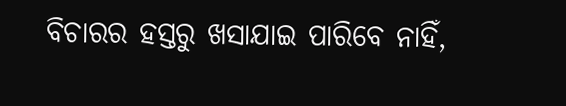ବିଚାରର ହସ୍ତରୁ ଖସାଯାଇ ପାରିବେ ନାହିଁ,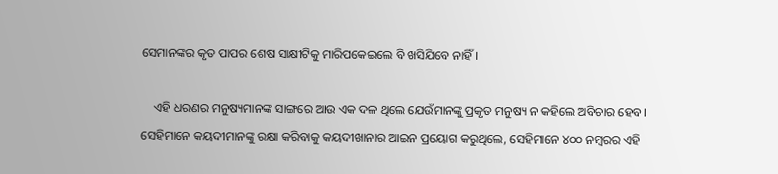ସେମାନଙ୍କର କୃତ ପାପର ଶେଷ ସାକ୍ଷୀଟିକୁ ମାରିପକେଇଲେ ବି ଖସିଯିବେ ନାହିଁ।

    ଏହି ଧରଣର ମନୁଷ୍ୟମାନଙ୍କ ସାଙ୍ଗରେ ଆଉ ଏକ ଦଳ ଥିଲେ ଯେଉଁମାନଙ୍କୁ ପ୍ରକୃତ ମନୁଷ୍ୟ ନ କହିଲେ ଅବିଚାର ହେବ। ସେହିମାନେ କୟଦୀମାନଙ୍କୁ ରକ୍ଷା କରିବାକୁ କୟଦୀଖାନାର ଆଇନ ପ୍ରୟୋଗ କରୁଥିଲେ, ସେହିମାନେ ୪୦୦ ନମ୍ବରର ଏହି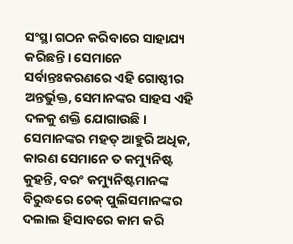ସଂସ୍ଥା ଗଠନ କରିବାରେ ସାହାଯ୍ୟ କରିଛନ୍ତି। ସେମାନେ ସର୍ବାନ୍ତଃକରଣରେ ଏହି ଗୋଷ୍ଠୀର ଅନ୍ତର୍ଭୁକ୍ତ, ସେମାନଙ୍କର ସାହସ ଏହି ଦଳକୁ ଶକ୍ତି ଯୋଗାଉଛି। ସେମାନଙ୍କର ମହତ୍‌ ଆହୁରି ଅଧିକ, କାରଣ ସେମାନେ ତ କମ୍ୟୁନିଷ୍ଟ କୁହନ୍ତି, ବରଂ କମ୍ୟୁନିଷ୍ଟମାନଙ୍କ ବିରୁଦ୍ଧରେ ଚେକ୍‌ ପୁଲିସମାନଙ୍କର ଦଲାଲ ହିସାବରେ କାମ କରି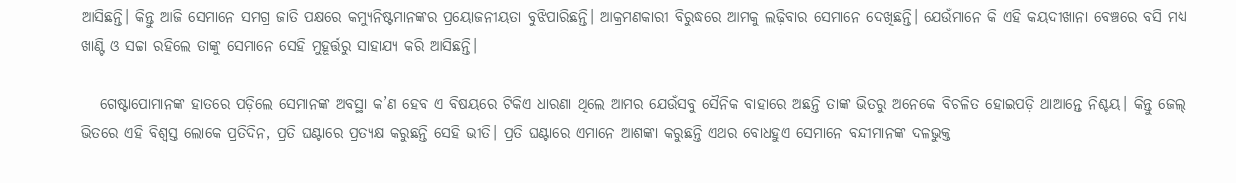ଆସିଛନ୍ତି। କିନ୍ତୁ ଆଜି ସେମାନେ ସମଗ୍ର ଜାତି ପକ୍ଷରେ କମ୍ୟୁନିଷ୍ଟମାନଙ୍କର ପ୍ରୟୋଜନୀୟତା ବୁଝିପାରିଛନ୍ତି। ଆକ୍ରମଣକାରୀ ବିରୁଦ୍ଧରେ ଆମକୁ ଲଢ଼ିବାର ସେମାନେ ଦେଖିଛନ୍ତି। ଯେଉଁମାନେ କି ଏହି କୟଦୀଖାନା ବେଞ୍ଚରେ ବସି ମଧ୍ୟ ଖାଣ୍ଟି ଓ ସଚ୍ଚା ରହିଲେ ତାଙ୍କୁ ସେମାନେ ସେହି ମୁହୂର୍ତ୍ତରୁ ସାହାଯ୍ୟ କରି ଆସିଛନ୍ତି।

   ଗେଷ୍ଟାପୋମାନଙ୍କ ହାତରେ ପଡ଼ିଲେ ସେମାନଙ୍କ ଅବସ୍ଥା କ’ଣ ହେବ ଏ ବିଷୟରେ ଟିକିଏ ଧାରଣା ଥିଲେ ଆମର ଯେଉଁସବୁ ସୈନିକ ବାହାରେ ଅଛନ୍ତି ତାଙ୍କ ଭିତରୁ ଅନେକେ ବିଚଳିତ ହୋଇପଡ଼ି ଥାଆନ୍ତେ ନିଶ୍ଚୟ। କିନ୍ତୁ ଜେଲ୍‌ ଭିତରେ ଏହି ବିଶ୍ବସ୍ତ ଲୋକେ ପ୍ରତିଦିନ, ପ୍ରତି ଘଣ୍ଟାରେ ପ୍ରତ୍ୟକ୍ଷ କରୁଛନ୍ତି ସେହି ଭୀତି। ପ୍ରତି ଘଣ୍ଟାରେ ଏମାନେ ଆଶଙ୍କା କରୁଛନ୍ତି ଏଥର ବୋଧହୁଏ ସେମାନେ ବନ୍ଦୀମାନଙ୍କ ଦଳଭୁକ୍ତ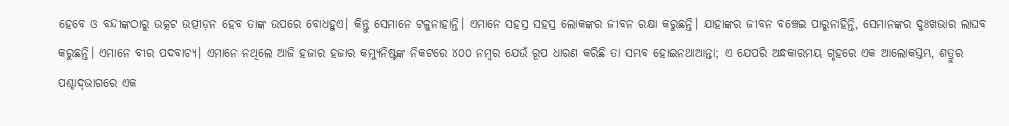ହେବେ ଓ ବନ୍ଦୀଙ୍କଠାରୁ ଉତ୍କଟ ଉତ୍ପୀଡ଼ନ ହେବ ତାଙ୍କ ଉପରେ ବୋଧହୁଏ। କିନ୍ତୁ ସେମାନେ ଟଳୁନାହାନ୍ତି। ଏମାନେ ସହସ୍ର ସହସ୍ର ଲୋକଙ୍କର ଜୀବନ ରକ୍ଷା କରୁଛନ୍ତି। ଯାହାଙ୍କର ଜୀବନ ବଞ୍ଚେଇ ପାରୁନାହିନ୍ତି, ସେମାନଙ୍କର ଦୁଃଖଭାର ଲାଘବ କରୁଛନ୍ତି। ଏମାନେ ବୀର ପଦବାଚ୍ୟ। ଏମାନେ ନଥିଲେ ଆଜି ହଜାର ହଜାର କମ୍ୟୁନିଷ୍ଟଙ୍କ ନିକଟରେ ୪୦୦ ନମ୍ବର ଯେଉଁ ରୂପ ଧାରଣ କରିଛି ତା ସମ୍ଭବ ହୋଇନଥାଆନ୍ତା; ଏ ଯେପରି ଅନ୍ଧକାରମୟ ଗୃହରେ ଏକ ଆଲୋକସ୍ତମ୍ଭ, ଶତ୍ରୁର ପଶ୍ଚାଦ୍‌ଭାଗରେ ଏକ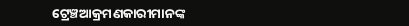ଟ୍ରେଞ୍ଚଆକ୍ରମଣକାରୀମାନଙ୍କ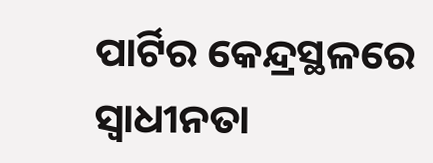ପାର୍ଟିର କେନ୍ଦ୍ରସ୍ଥଳରେ ସ୍ବାଧୀନତା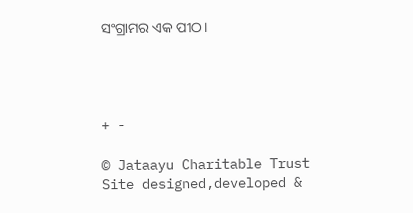ସଂଗ୍ରାମର ଏକ ପୀଠ।




+ -

© Jataayu Charitable Trust
Site designed,developed &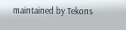maintained by Tekons